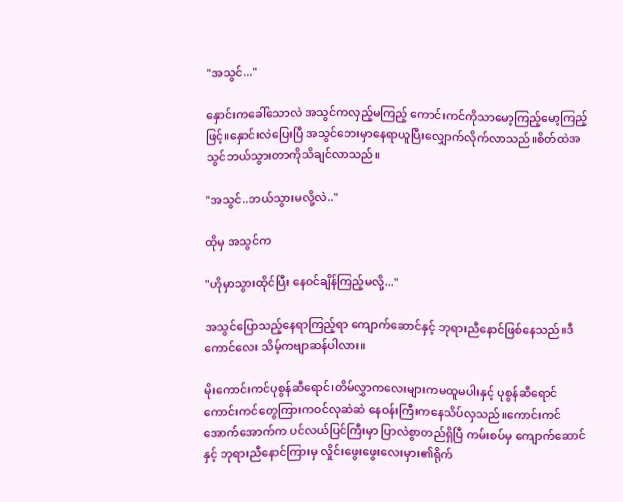"အသွင်..."

နှောင်းကခေါ်သောလဲ အသွင်ကလှည့်မကြည့် ကောင်းကင်ကိုသာမော့ကြည့်မော့ကြည့်ဖြင့်။နှောင်းလဲပြေးပြီ အသွင်ဘေးမှာနေရာယူပြီးလျှောက်လိုက်လာသည်။စိတ်ထဲအသွင်ဘယ်သွားတာကိုသိချင်လာသည်။

"အသွင်..ဘယ်သွားမလို့လဲ.."

ထိုမှ အသွင်က

"ဟိုမှာသွားထိုင်ပြီး နေဝင်ချိန်ကြည့်မလို့..."

အသွင်ပြောသည့်နေရာကြည့်ရာ ကျောက်ဆောင်နှင့် ဘုရားညီနောင်ဖြစ်နေသည်။ဒီကောင်လေး သိမ့်ကဗျာဆန်ပါလား။

မိုးကောင်းကင်ပုစွန်ဆီရောင်၊တိမ်လွှာကလေးများကမထူမပါးနှင့် ပုစွန်ဆီရောင်ကောင်းကင်တွေကြားကဝင်လုဆဲဆဲ နေဝန်းကြီးကနေသိပ်လှသည်။ကောင်းကင်အောက်အောက်က ပင်လယ်ပြင်ကြီးမှာ ပြာလဲစွာတည်ရှိပြီ ကမ်းစပ်မှ ကျောက်ဆောင်နှင့် ဘုရားညီနောင်ကြားမှ လှိုင်းဖွေးဖွေးလေးမှား၏ရိုက်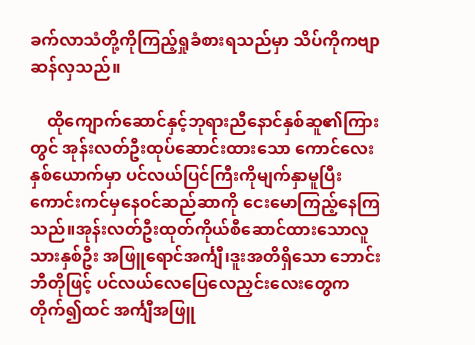ခက်လာသံတို့ကိုကြည့်ရှုခံစားရသည်မှာ သိပ်ကိုကဗျာဆန်လှသည်။

    ထိုကျောက်ဆောင်နှင့်ဘုရားညီနောင်နှစ်ဆူ၏ကြားတွင် အုန်းလတ်ဦးထုပ်ဆောင်းထားသော ကောင်လေးနှစ်ယောက်မှာ ပင်လယ်ပြင်ကြီးကိုမျက်နှာမူပြီး ကောင်းကင်မှနေဝင်ဆည်ဆာကို ငေးမောကြည့်နေကြသည်။အုန်းလတ်ဦးထုတ်ကိုယ်စီဆောင်ထားသောလူသားနှစ်ဦး အဖြူရောင်အင်္ကျီ၊ဒူးအတိရှိသော ဘောင်းဘီတိုဖြင့် ပင်လယ်လေပြေလေညှင်းလေးတွေက တိုက်၍ထင် အင်္ကျီအဖြူ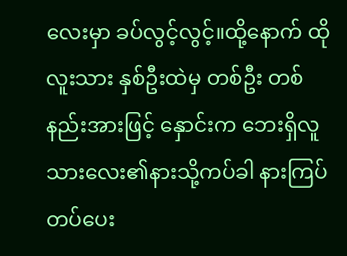လေးမှာ ခပ်လွင့်လွင့်။ထို့နောက် ထိုလူးသား နှစ်ဦးထဲမှ တစ်ဦး တစ်နည်းအားဖြင့် နှောင်းက ဘေးရှိလူသားလေး၏နားသို့ကပ်ခါ နားကြပ်တပ်ပေး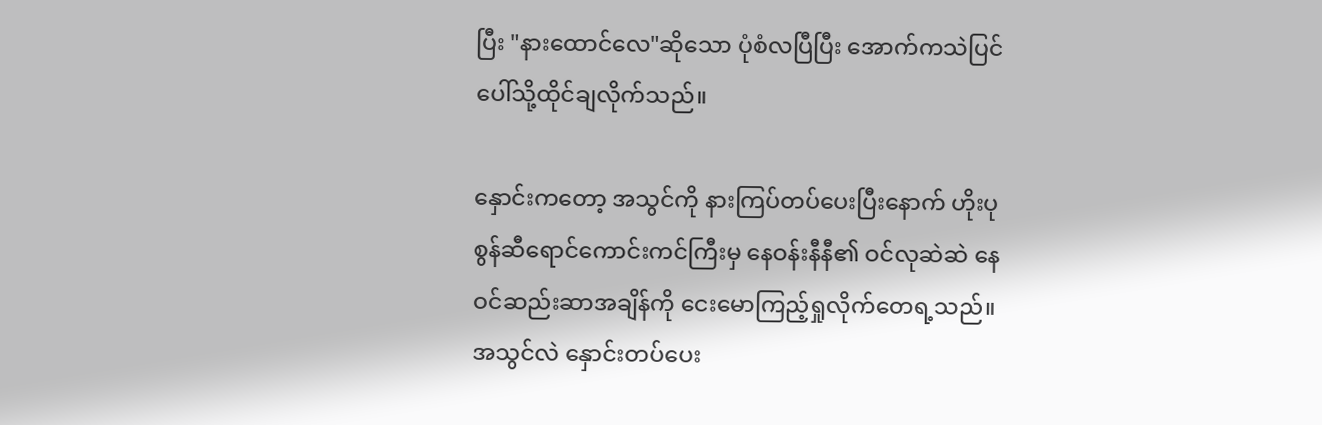ပြီး "နားထောင်လေ"ဆိုသော ပုံစံလပြီပြီး အောက်ကသဲပြင်ပေါ်သို့ထိုင်ချလိုက်သည်။

နှောင်းကတော့ အသွင်ကို နားကြပ်တပ်ပေးပြီးနောက် ဟိုးပုစွန်ဆီရောင်ကောင်းကင်ကြီးမှ နေဝန်းနီနီ၏ ဝင်လုဆဲဆဲ နေဝင်ဆည်းဆာအချိန်ကို ငေးမောကြည့်ရှုလိုက်တေရ့သည်။အသွင်လဲ နှောင်းတပ်ပေး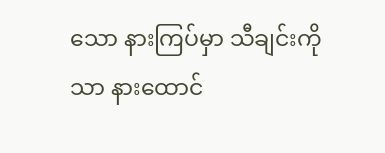သော နားကြပ်မှာ သီချင်းကိုသာ နားထောင်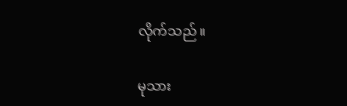လိုက်သည်။

မုသား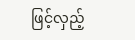ဖြင့်လှည့်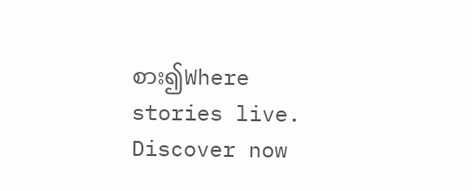စား၍Where stories live. Discover now